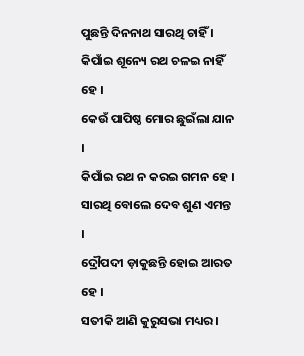ପୁଛନ୍ତି ଦିନନାଥ ସାରଥି ଚାହିଁ ।
କିପାଁଇ ଶୂନ୍ୟେ ରଥ ଚଳଇ ନାହିଁ ହେ ।
କେଉଁ ପାପିଷ୍ଠ ମୋର ଛୁଇଁଲା ଯାନ ।
କିପାଁଇ ରଥ ନ କରଇ ଗମନ ହେ ।
ସାରଥି ବୋଲେ ଦେବ ଶୁଣ ଏମନ୍ତ ।
ଦ୍ରୌପଦୀ ଡ଼ାକୁଛନ୍ତି ହୋଇ ଆରତ ହେ ।
ସତୀକି ଆଣି କୁରୁସଭା ମଧ୍ୟର ।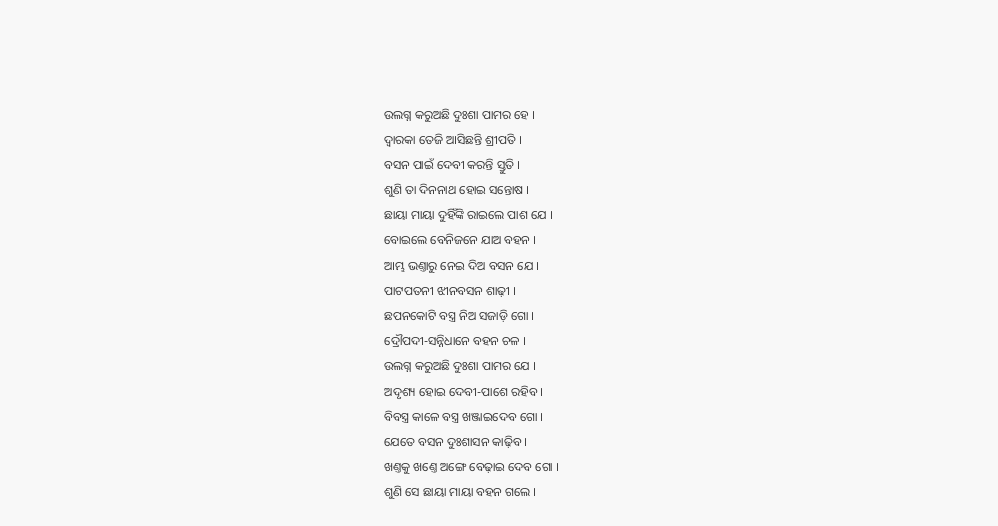ଉଲଗ୍ନ କରୁଅଛି ଦୁଃଶା ପାମର ହେ ।
ଦ୍ୱାରକା ତେଜି ଆସିଛନ୍ତି ଶ୍ରୀପତି ।
ବସନ ପାଇଁ ଦେବୀ କରନ୍ତି ସ୍ତୁତି ।
ଶୁଣି ତା ଦିନନାଥ ହୋଇ ସନ୍ତୋଷ ।
ଛାୟା ମାୟା ଦୁହିଁଙ୍କି ରାଇଲେ ପାଶ ଯେ ।
ବୋଇଲେ ବେନିଜନେ ଯାଅ ବହନ ।
ଆମ୍ଭ ଭଣ୍ତାରୁ ନେଇ ଦିଅ ବସନ ଯେ ।
ପାଟପତନୀ ଝୀନବସନ ଶାଢ଼ୀ ।
ଛପନକୋଟି ବସ୍ତ୍ର ନିଅ ସଜାଡ଼ି ଗୋ ।
ଦ୍ରୌପଦୀ-ସନ୍ନିଧାନେ ବହନ ଚଳ ।
ଉଲଗ୍ନ କରୁଅଛି ଦୁଃଶା ପାମର ଯେ ।
ଅଦୃଶ୍ୟ ହୋଇ ଦେବୀ-ପାଶେ ରହିବ ।
ବିବସ୍ତ୍ର କାଳେ ବସ୍ତ୍ର ଖଞ୍ଜାଇଦେବ ଗୋ ।
ଯେତେ ବସନ ଦୁଃଶାସନ କାଢ଼ିବ ।
ଖଣ୍ତକୁ ଖଣ୍ତେ ଅଙ୍ଗେ ବେଢ଼ାଇ ଦେବ ଗୋ ।
ଶୁଣି ସେ ଛାୟା ମାୟା ବହନ ଗଲେ ।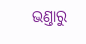ଭଣ୍ତାରୁ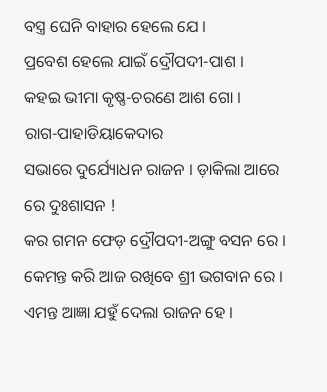ବସ୍ତ୍ର ଘେନି ବାହାର ହେଲେ ଯେ ।
ପ୍ରବେଶ ହେଲେ ଯାଇଁ ଦ୍ରୌପଦୀ-ପାଶ ।
କହଇ ଭୀମା କୃଷ୍ଣ-ଚରଣେ ଆଶ ଗୋ ।
ରାଗ-ପାହାଡିୟାକେଦାର
ସଭାରେ ଦୁର୍ଯ୍ୟୋଧନ ରାଜନ । ଡ଼ାକିଲା ଆରେ ରେ ଦୁଃଶାସନ !
କର ଗମନ ଫେଡ଼ ଦ୍ରୌପଦୀ-ଅଙ୍ଗୁ ବସନ ରେ ।
କେମନ୍ତ କରି ଆଜ ରଖିବେ ଶ୍ରୀ ଭଗବାନ ରେ ।
ଏମନ୍ତ ଆଜ୍ଞା ଯହୁଁ ଦେଲା ରାଜନ ହେ ।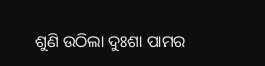ଶୁଣି ଉଠିଲା ଦୁଃଶା ପାମର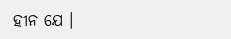ହୀନ ଯେ ।